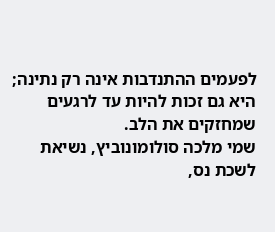לפעמים ההתנדבות אינה רק נתינה; היא גם זכות להיות עד לרגעים שמחזקים את הלב.
שמי מלכה סולומונוביץ, נשיאת לשכת נס,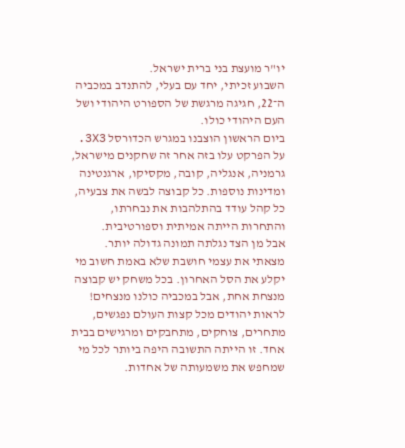יו"ר מועצת בני ברית ישראל.
השבוע זכיתי, יחד עם בעלי, להתנדב במכביה ה־22, חגיגה מרגשת של הספורט היהודי ושל העם היהודי כולו.
ביום הראשון הוצבנו במגרש הכדורסל 3X3. על הפרקט עלו בזה אחר זה שחקנים מישראל, גרמניה, אנגליה, קובה, מקסיקו, ארגנטינה ומדינות נוספות. כל קבוצה לבשה את צבעיה, כל קהל עודד בהתלהבות את נבחרתו, והתחרות הייתה אמיתית וספורטיבית.
אבל מן הצד נגלתה תמונה גדולה יותר.
מצאתי את עצמי חושבת שלא באמת חשוב מי יקלע את הסל האחרון. בכל משחק יש קבוצה מנצחת אחת, אבל במכביה כולנו מנצחים! לראות יהודים מכל קצות העולם נפגשים, מתחרים, צוחקים, מתחבקים ומרגישים בבית אחד. זו הייתה התשובה היפה ביותר לכל מי שמחפש את משמעותה של אחדות.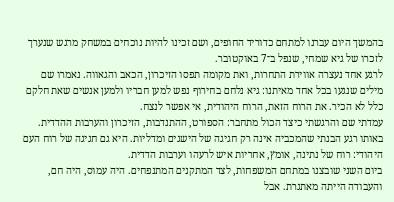בהמשך היום עברנו למתחם כדוריד החופים, ושם זכינו להיות נוכחים במשחק מרגש שנערך לזכרו של גיא שמחי, שנפל ב־7 באוקטובר.
לרגע אחד נעצרה אווירת התחרות, ואת מקומה תפסו הזיכרון, הכאב והגאווה. נאמרו שם מילים שנגעו בכל אחד מאיתנו: גיא נלחם בחירוף נפש למען חבריו ולמען אנשים שאת חלקם כלל לא הכיר. את הרוח הזאת, הרוח היהודית, אי אפשר לנצח.
עמדתי שם והרגשתי כיצד הכול מתחבר: הספורט, ההתנדבות, הזיכרון והערבות ההדדית. באותו רגע הבנתי שהמכביה אינה רק חגיגה של הישגים ומדליות. היא גם חגיגה של רוח העם היהודי: רוח של נתינה, אומץ, אחריות איש לרעהו וערבות הדדית.
ביום השני שובצנו במתחם המשפחות, לצד המתקנים המתנפחים. היה עמוס, היה חם, והעבודה הייתה מאתגרת. אבל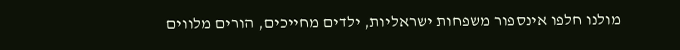מולנו חלפו אינספור משפחות ישראליות, ילדים מחייכים, הורים מלווים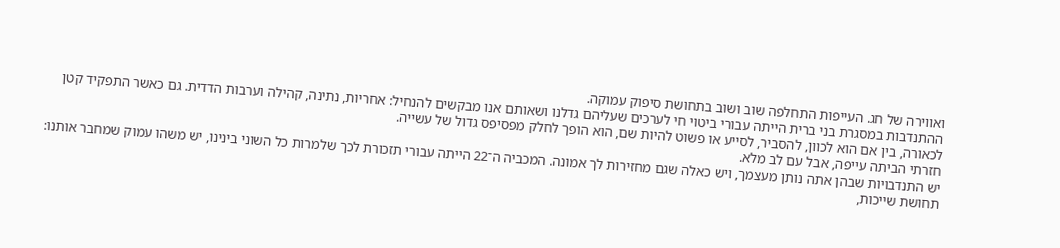ואווירה של חג. העייפות התחלפה שוב ושוב בתחושת סיפוק עמוקה.
ההתנדבות במסגרת בני ברית הייתה עבורי ביטוי חי לערכים שעליהם גדלנו ושאותם אנו מבקשים להנחיל: אחריות, נתינה, קהילה וערבות הדדית. גם כאשר התפקיד קטן לכאורה, בין אם הוא לכוון, להסביר, לסייע או פשוט להיות שם, הוא הופך לחלק מפסיפס גדול של עשייה.
חזרתי הביתה עייפה, אבל עם לב מלא.
יש התנדבויות שבהן אתה נותן מעצמך, ויש כאלה שגם מחזירות לך אמונה. המכביה ה־22 הייתה עבורי תזכורת לכך שלמרות כל השוני בינינו, יש משהו עמוק שמחבר אותנו: תחושת שייכות,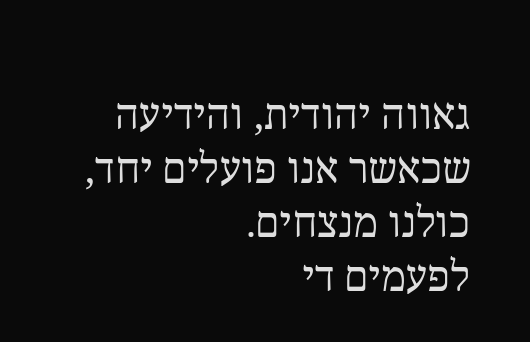גאווה יהודית, והידיעה שכאשר אנו פועלים יחד, כולנו מנצחים.
לפעמים די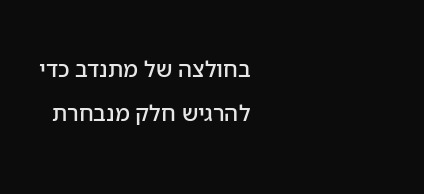בחולצה של מתנדב כדי להרגיש חלק מנבחרת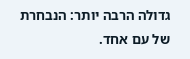גדולה הרבה יותר: הנבחרת של עם אחד.